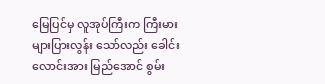မြေပြင်မှ လူအုပ်ကြီးက ကြီးမား များပြားလွန်း သော်လည်း ခေါင်းလောင်းအား မြည်အောင် စွမ်း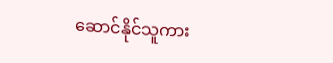ဆောင်နိုင်သူကား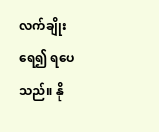လက်ချိုးရေ၍ ရပေသည်။ နို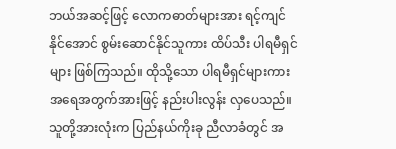ဘယ်အဆင့်ဖြင့် လောကဓာတ်များအား ရင့်ကျင်နိုင်အောင် စွမ်းဆောင်နိုင်သူကား ထိပ်သီး ပါရမီရှင်များ ဖြစ်ကြသည်။ ထိုသို့သော ပါရမီရှင်များကား အရေအတွက်အားဖြင့် နည်းပါးလွန်း လှပေသည်။ သူတို့အားလုံးက ပြည်နယ်ကိုးခု ညီလာခံတွင် အ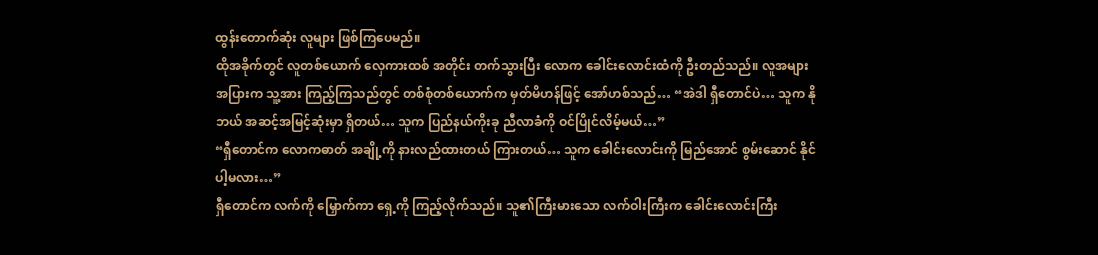ထွန်းတောက်ဆုံး လူများ ဖြစ်ကြပေမည်။
ထိုအခိုက်တွင် လူတစ်ယောက် လှေကားထစ် အတိုင်း တက်သွားပြီး လောက ခေါင်းလောင်းထံကို ဦးတည်သည်။ လူအများအပြားက သူ့အား ကြည့်ကြသည်တွင် တစ်စုံတစ်ယောက်က မှတ်မိဟန်ဖြင့် အော်ဟစ်သည်… “အဲဒါ ရှီတောင်ပဲ… သူက နိုဘယ် အဆင့်အမြင့်ဆုံးမှာ ရှိတယ်… သူက ပြည်နယ်ကိုးခု ညီလာခံကို ဝင်ပြိုင်လိမ့်မယ်…”
“ရှီတောင်က လောကဓာတ် အချို့ကို နားလည်ထားတယ် ကြားတယ်… သူက ခေါင်းလောင်းကို မြည်အောင် စွမ်းဆောင် နိုင်ပါ့မလား…”
ရှီတောင်က လက်ကို မြှောက်ကာ ရှေ့ကို ကြည့်လိုက်သည်။ သူ၏ကြီးမားသော လက်ဝါးကြီးက ခေါင်းလောင်းကြီး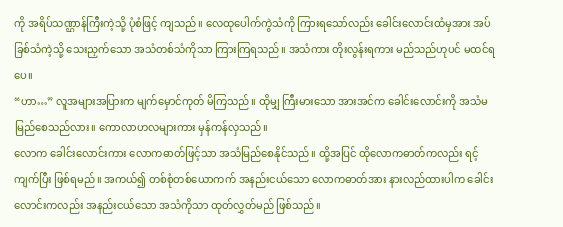ကို အရိပ်သဏ္ဌာန်ကြီးကဲ့သို့ ပုံစံဖြင့် ကျသည်။ လေထုပေါက်ကွဲသံကို ကြားရသော်လည်း ခေါင်းလောင်းထံမှအား အပ်ခြစ်သံကဲ့သို့ သေးညှက်သော အသံတစ်သံကိုသာ ကြားကြရသည်။ အသံကား တိုးလွန်းရကား မည်သည်ဟုပင် မထင်ရပေ။
“ဟာ…” လူအများအပြားက မျက်မှောင်ကုတ် မိကြသည်။ ထိုမျှ ကြီးမားသော အားအင်က ခေါင်းလောင်းကို အသံမမြည်စေသည်လား။ ကောလာဟလများကား မှန်ကန်လှသည်။
လောက ခေါင်းလောင်းကား လောကဓာတ်ဖြင့်သာ အသံမြည်စေနိုင်သည်။ ထို့အပြင် ထိုလောကဓာတ်ကလည်း ရင့်ကျက်ပြီး ဖြစ်ရမည်။ အကယ်၍ တစ်စုံတစ်ယောကက် အနည်းငယ်သော လောကဓာတ်အား နားလည်ထားပါက ခေါင်းလောင်းကလည်း အနည်းငယ်သော အသံကိုသာ ထုတ်လွှတ်မည် ဖြစ်သည်။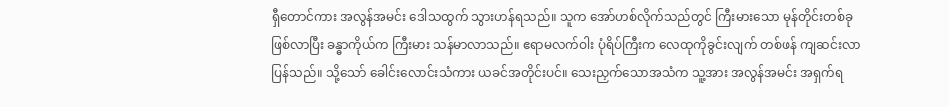ရှီတောင်ကား အလွန်အမင်း ဒေါသထွက် သွားဟန်ရသည်။ သူက အော်ဟစ်လိုက်သည်တွင် ကြီးမားသော မုန်တိုင်းတစ်ခုဖြစ်လာပြီး ခန္ဓာကိုယ်က ကြီးမား သန်မာလာသည်။ ဧရာမလက်ဝါး ပုံရိပ်ကြီးက လေထုကိုခွင်းလျက် တစ်ဖန် ကျဆင်းလာပြန်သည်။ သို့သော် ခေါင်းလောင်းသံကား ယခင်အတိုင်းပင်။ သေးညှက်သောအသံက သူ့အား အလွန်အမင်း အရှက်ရ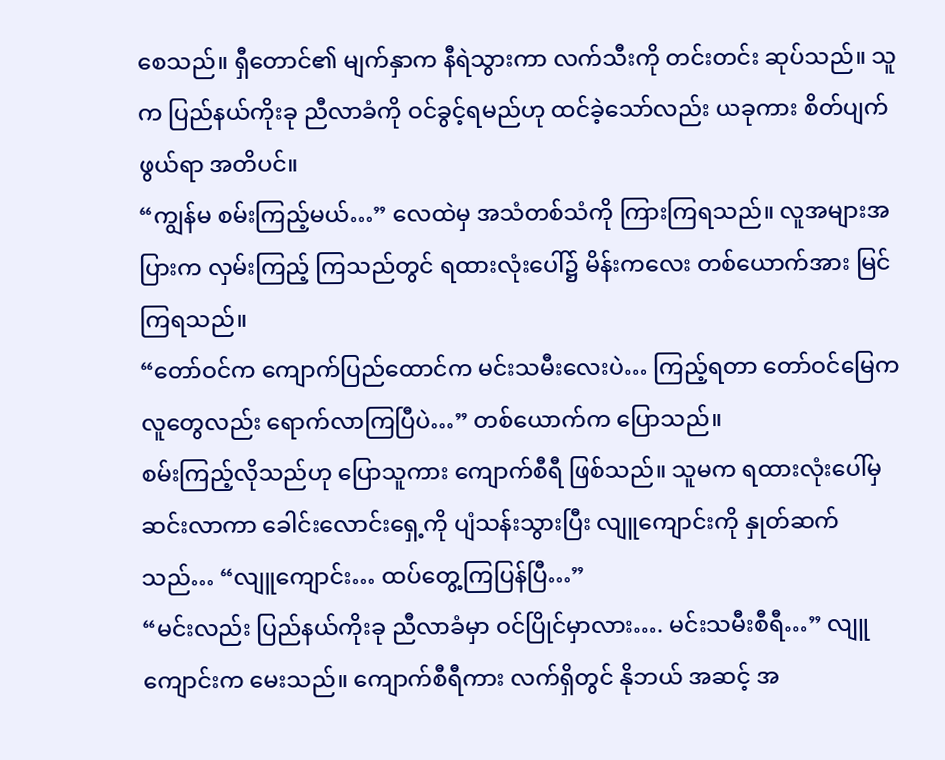စေသည်။ ရှီတောင်၏ မျက်နှာက နီရဲသွားကာ လက်သီးကို တင်းတင်း ဆုပ်သည်။ သူက ပြည်နယ်ကိုးခု ညီလာခံကို ဝင်ခွင့်ရမည်ဟု ထင်ခဲ့သော်လည်း ယခုကား စိတ်ပျက်ဖွယ်ရာ အတိပင်။
“ကျွန်မ စမ်းကြည့်မယ်…” လေထဲမှ အသံတစ်သံကို ကြားကြရသည်။ လူအများအပြားက လှမ်းကြည့် ကြသည်တွင် ရထားလုံးပေါ်၌ မိန်းကလေး တစ်ယောက်အား မြင်ကြရသည်။
“တော်ဝင်က ကျောက်ပြည်ထောင်က မင်းသမီးလေးပဲ… ကြည့်ရတာ တော်ဝင်မြေက လူတွေလည်း ရောက်လာကြပြီပဲ…” တစ်ယောက်က ပြောသည်။
စမ်းကြည့်လိုသည်ဟု ပြောသူကား ကျောက်စီရီ ဖြစ်သည်။ သူမက ရထားလုံးပေါ်မှ ဆင်းလာကာ ခေါင်းလောင်းရှေ့ကို ပျံသန်းသွားပြီး လျူကျောင်းကို နှုတ်ဆက်သည်… “လျူကျောင်း… ထပ်တွေ့ကြပြန်ပြီ…”
“မင်းလည်း ပြည်နယ်ကိုးခု ညီလာခံမှာ ဝင်ပြိုင်မှာလား…. မင်းသမီးစီရီ…” လျူကျောင်းက မေးသည်။ ကျောက်စီရီကား လက်ရှိတွင် နိုဘယ် အဆင့် အ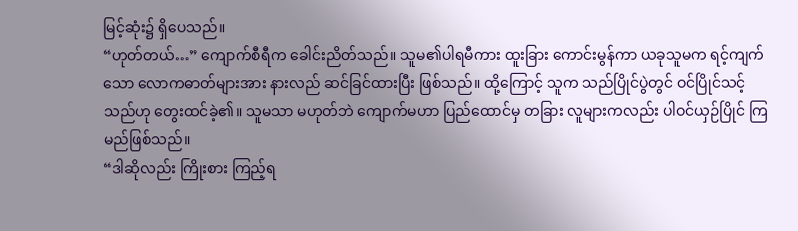မြင့်ဆုံး၌ ရှိပေသည်။
“ဟုတ်တယ်…” ကျောက်စီရီက ခေါင်းညိတ်သည်။ သူမ၏ပါရမီကား ထူးခြား ကောင်းမွန်ကာ ယခုသူမက ရင့်ကျက်သော လောကဓာတ်များအား နားလည် ဆင်ခြင်ထားပြီး ဖြစ်သည်။ ထို့ကြောင့် သူက သည်ပြိုင်ပွဲတွင် ဝင်ပြိုင်သင့်သည်ဟု တွေးထင်ခဲ့၏။ သူမသာ မဟုတ်ဘဲ ကျောက်မဟာ ပြည်ထောင်မှ တခြား လူများကလည်း ပါဝင်ယှဉ်ပြိုင် ကြမည်ဖြစ်သည်။
“ဒါဆိုလည်း ကြိုးစား ကြည့်ရ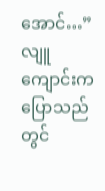အောင်…” လျူကျောင်းက ပြောသည်တွင်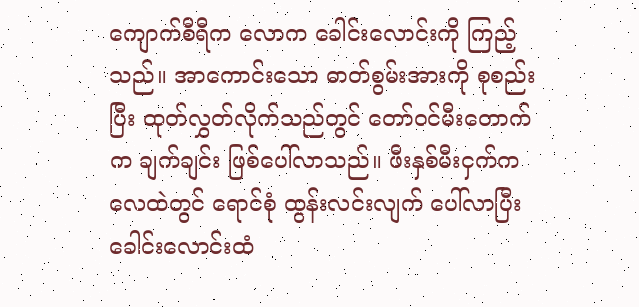ကျောက်စီရီက လောက ခေါင်းလောင်းကို ကြည့်သည်။ အာကောင်းသော ဓာတ်စွမ်းအားကို စုစည်းပြီး ထုတ်လွှတ်လိုက်သည်တွင် တော်ဝင်မီးတောက်က ချက်ချင်း ဖြစ်ပေါ်လာသည်။ ဖီးနှစ်မီးငှက်က လေထဲတွင် ရောင်စုံ ထွန်းလင်းလျက် ပေါ်လာပြီး ခေါင်းလောင်းထံ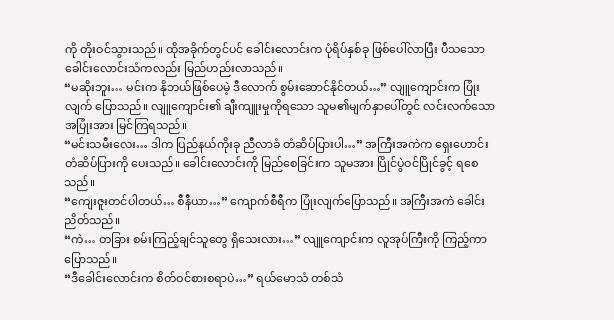ကို တိုးဝင်သွားသည်။ ထိုအခိုက်တွင်ပင် ခေါင်းလောင်းက ပုံရိပ်နှစ်ခု ဖြစ်ပေါ်လာပြီး ပီသသော ခေါင်းလောင်းသံကလည်း မြည်ဟည်းလာသည်။
“မဆိုးဘူး… မင်းက နိုဘယ်ဖြစ်ပေမဲ့ ဒီလောက် စွမ်းဆောင်နိုင်တယ်…” လျူကျောင်းက ပြုံးလျက် ပြောသည်။ လျူကျောင်း၏ ချီးကျူးမှုကိုရသော သူမ၏မျက်နှာပေါ်တွင် လင်းလက်သော အပြုံးအား မြင်ကြရသည်။
“မင်းသမီးလေး… ဒါက ပြည်နယ်ကိုးခု ညီလာခံ တံဆိပ်ပြားပါ…” အကြီးအကဲက ရှေးဟောင်း တံဆိပ်ပြားကို ပေးသည်။ ခေါင်းလောင်းကို မြည်စေခြင်းက သူမအား ပြိုင်ပွဲဝင်ပြိုင်ခွင့် ရစေသည်။
“ကျေးဇူးတင်ပါတယ်… စီနီယာ…” ကျောက်စီရီက ပြုံးလျက်ပြောသည်။ အကြီးအကဲ ခေါင်းညိတ်သည်။
“ကဲ… တခြား စမ်းကြည့်ချင်သူတွေ ရှိသေးလား…” လျူကျောင်းက လူအုပ်ကြီးကို ကြည့်ကာ ပြောသည်။
“ဒီခေါင်းလောင်းက စိတ်ဝင်စားစရာပဲ…” ရယ်မောသံ တစ်သံ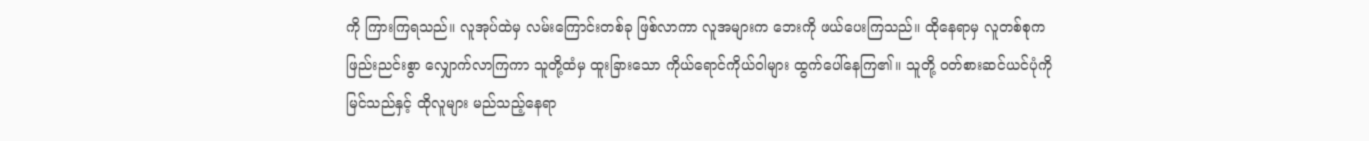ကို ကြားကြရသည်။ လူအုပ်ထဲမှ လမ်းကြောင်းတစ်ခု ဖြစ်လာကာ လူအများက ဘေးကို ဖယ်ပေးကြသည်။ ထိုနေရာမှ လူတစ်စုက ဖြည်းညင်းစွာ လျှောက်လာကြကာ သူတို့ထံမှ ထူးခြားသော ကိုယ်ရောင်ကိုယ်ဝါများ ထွက်ပေါ်နေကြ၏။ သူတို့ ဝတ်စားဆင်ယင်ပုံကို မြင်သည်နှင့် ထိုလူများ မည်သည့်နေရာ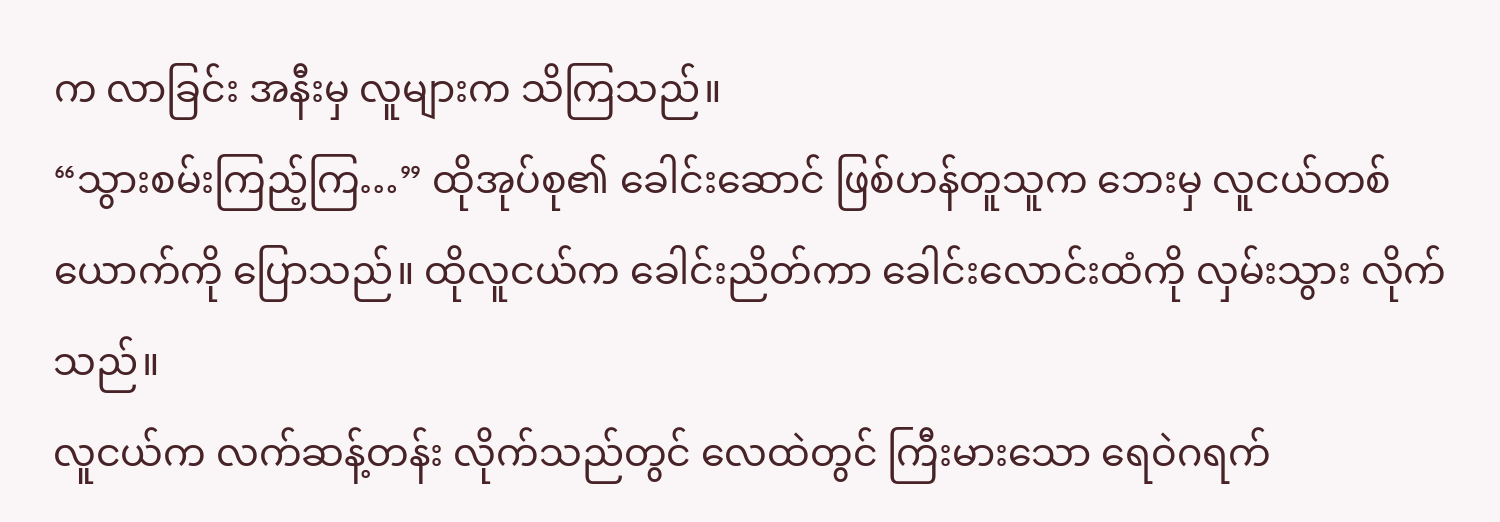က လာခြင်း အနီးမှ လူများက သိကြသည်။
“သွားစမ်းကြည့်ကြ…” ထိုအုပ်စု၏ ခေါင်းဆောင် ဖြစ်ဟန်တူသူက ဘေးမှ လူငယ်တစ်ယောက်ကို ပြောသည်။ ထိုလူငယ်က ခေါင်းညိတ်ကာ ခေါင်းလောင်းထံကို လှမ်းသွား လိုက်သည်။
လူငယ်က လက်ဆန့်တန်း လိုက်သည်တွင် လေထဲတွင် ကြီးမားသော ရေဝဲဂရက်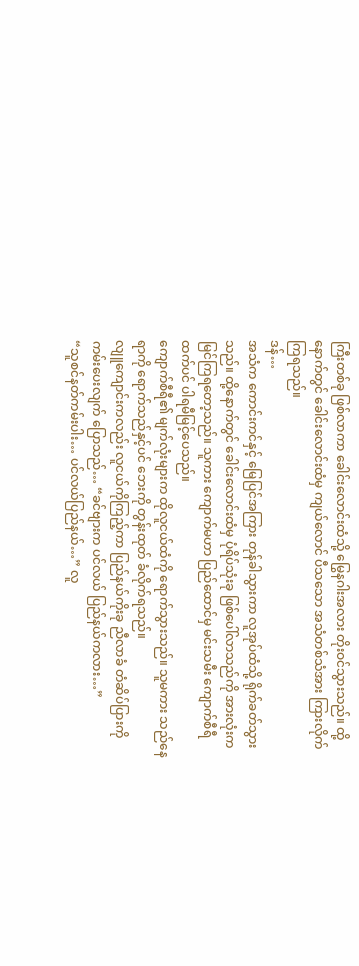ကြီးတစ်ခု ဖြစ်လာကာ ခေါင်းလောင်းထံသို့ မြွေနဂါးအလား တိုးဝင်သွားသည်။ ထို့နောက်တွင် ခေါင်းလောင်းထံမှ ကျယ်လောင် ပီသသော အသံတစ်သံအား ကြားလိုက်ကြရသည်။
ဒန်…
အသံက ကောင်းကင်နှင့် မြေပြင်အကြား တုန်ခါသွားကာ လူအုပ်ထံသို့ ရိုက်ခတ်သွားသည်။ ထို့နောက်တွင် ခေါင်းလောင်းထံမှ ပုံရိပ်သုံးခု ဖြစ်ပေါ်လာသည်ကို အားလုံးက မြင်ကြရတော့သည်။ သူကား ကျောက်မဟာ ပြည်ထောင်မှ မင်းသမီး ကျောက်စီရီထက်ပင် ပါရမီမြင့်ပေသည်။
ကျောက်စီရီ၏ မျက်လုံးများက ထိုလူငယ်ထံကို ရောက်သွားသည်။ သူမကား သည်နေရာကို ရောက်သည်နှင့်ပင် ဘေးကို တွန်းထုတ် ခံလိုက်ရသည်။
လျူကျောင်းကလည်း လူငယ်ကိုကြည့်ကာ ပြည်နယ်ကိုးခု ညီလာခံ တံဆိပ်ပြားကို ကမ်းပေးလျက် ပြောသည်… “ခင်ဗျားက ပင်လယ် ပြည်နယ်ကလား…”
“သူစင်နတ်ကမ်းပါး… ပင်လယ်ပြည်နယ်…” လူ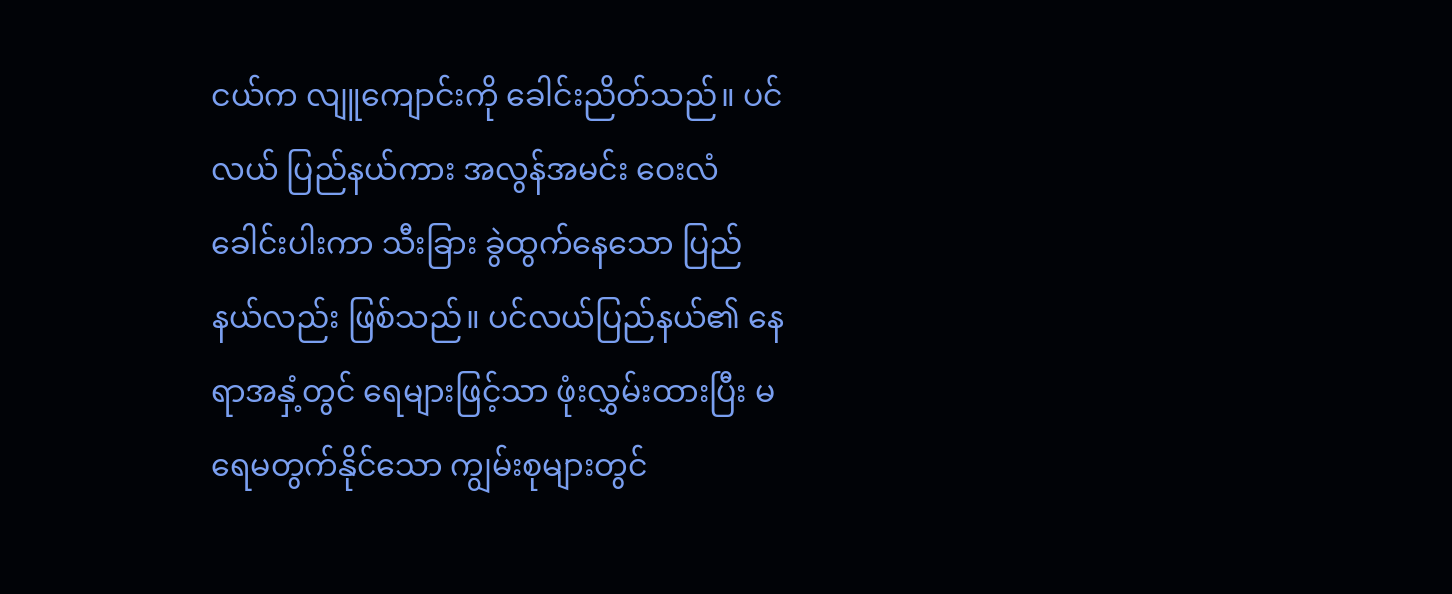ငယ်က လျူကျောင်းကို ခေါင်းညိတ်သည်။ ပင်လယ် ပြည်နယ်ကား အလွန်အမင်း ဝေးလံခေါင်းပါးကာ သီးခြား ခွဲထွက်နေသော ပြည်နယ်လည်း ဖြစ်သည်။ ပင်လယ်ပြည်နယ်၏ နေရာအနှံ့တွင် ရေများဖြင့်သာ ဖုံးလွှမ်းထားပြီး မရေမတွက်နိုင်သော ကျွမ်းစုများတွင်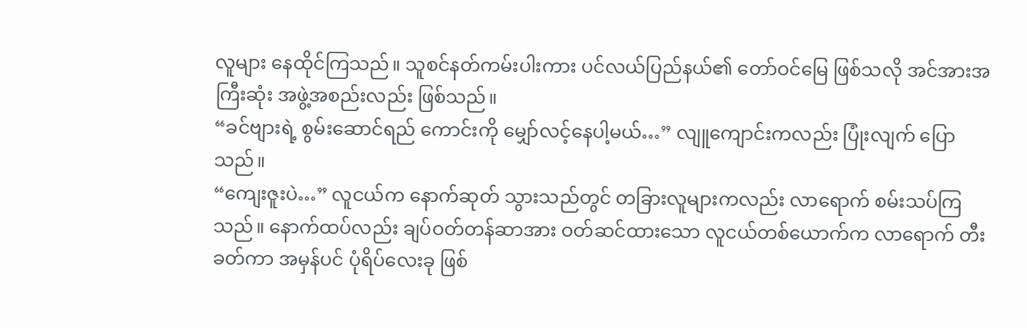လူများ နေထိုင်ကြသည်။ သူစင်နတ်ကမ်းပါးကား ပင်လယ်ပြည်နယ်၏ တော်ဝင်မြေ ဖြစ်သလို အင်အားအကြီးဆုံး အဖွဲ့အစည်းလည်း ဖြစ်သည်။
“ခင်ဗျားရဲ့ စွမ်းဆောင်ရည် ကောင်းကို မျှော်လင့်နေပါ့မယ်…” လျူကျောင်းကလည်း ပြုံးလျက် ပြောသည်။
“ကျေးဇူးပဲ…” လူငယ်က နောက်ဆုတ် သွားသည်တွင် တခြားလူများကလည်း လာရောက် စမ်းသပ်ကြသည်။ နောက်ထပ်လည်း ချပ်ဝတ်တန်ဆာအား ဝတ်ဆင်ထားသော လူငယ်တစ်ယောက်က လာရောက် တီးခတ်ကာ အမှန်ပင် ပုံရိပ်လေးခု ဖြစ်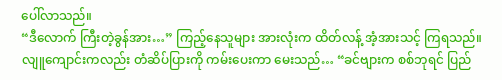ပေါ်လာသည်။
“ဒီလောက် ကြီးတဲ့ခွန်အား…” ကြည့်နေသူများ အားလုံးက ထိတ်လန့် အံ့အားသင့် ကြရသည်။
လျူကျောင်းကလည်း တံဆိပ်ပြားကို ကမ်းပေးကာ မေးသည်… “ခင်ဗျားက စစ်ဘုရင် ပြည်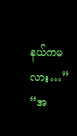နယ်ကမလား…”
“အ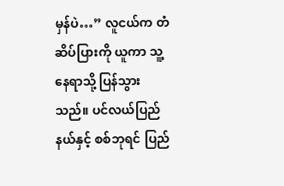မှန်ပဲ…” လူငယ်က တံဆိပ်ပြားကို ယူကာ သူ့နေရာသို့ ပြန်သွားသည်။ ပင်လယ်ပြည်နယ်နှင့် စစ်ဘုရင် ပြည်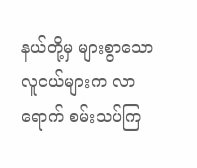နယ်တို့မှ များစွာသော လူငယ်များက လာရောက် စမ်းသပ်ကြ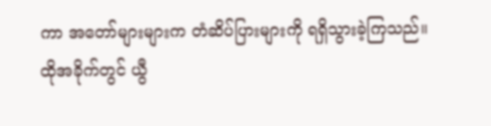ကာ အတော်များများက တံဆိပ်ပြားများကို ရရှိသွားခဲ့ကြသည်။
ထိုအခိုက်တွင် ယွီ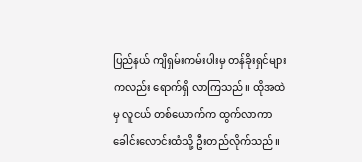ပြည်နယ် ကျိရှမ်းကမ်းပါးမှ တန်ခိုးရှင်များ ကလည်း ရောက်ရှိ လာကြသည်။ ထိုအထဲမှ လူငယ် တစ်ယောက်က ထွက်လာကာ ခေါင်းလောင်းထံသို့ ဦးတည်လိုက်သည်။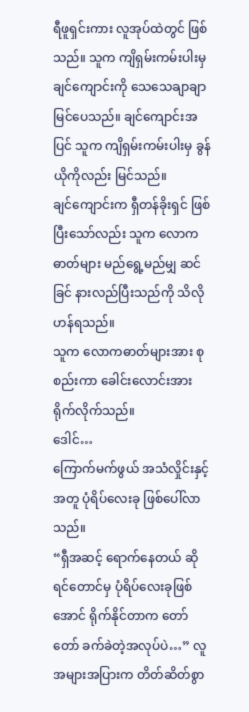ရီဖူရှင်းကား လူအုပ်ထဲတွင် ဖြစ်သည်။ သူက ကျိရှမ်းကမ်းပါးမှ ချင်ကျောင်းကို သေသေချာချာ မြင်ပေသည်။ ချင်ကျောင်းအပြင် သူက ကျိရှမ်းကမ်းပါးမှ ခွန်ယိုကိုလည်း မြင်သည်။
ချင်ကျောင်းက ရှီတန်ခိုးရှင် ဖြစ်ပြီးသော်လည်း သူက လောကဓာတ်များ မည်ရွေ့မည်မျှ ဆင်ခြင် နားလည်ပြီးသည်ကို သိလိုဟန်ရသည်။
သူက လောကဓာတ်များအား စုစည်းကာ ခေါင်းလောင်းအား ရိုက်လိုက်သည်။
ဒေါင်…
ကြောက်မက်ဖွယ် အသံလှိုင်းနှင့်အတူ ပုံရိပ်လေးခု ဖြစ်ပေါ်လာသည်။
“ရှီအဆင့် ရောက်နေတယ် ဆိုရင်တောင်မှ ပုံရိပ်လေးခုဖြစ်အောင် ရိုက်နိုင်တာက တော်တော် ခက်ခဲတဲ့အလုပ်ပဲ…” လူအများအပြားက တိတ်ဆိတ်စွာ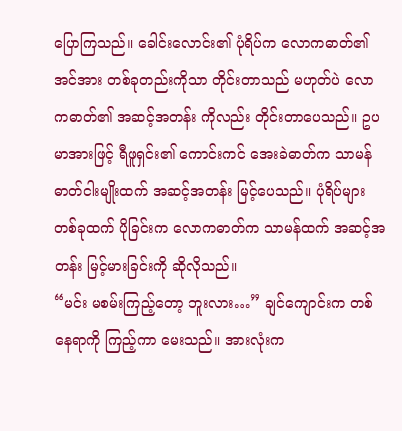ပြောကြသည်။ ခေါင်းလောင်း၏ ပုံရိပ်က လောကဓာတ်၏ အင်အား တစ်ခုတည်းကိုသာ တိုင်းတာသည် မဟုတ်ပဲ လောကဓာတ်၏ အဆင့်အတန်း ကိုလည်း တိုင်းတာပေသည်။ ဥပမာအားဖြင့် ရီဖူရှင်း၏ ကောင်းကင် အေးခဲဓာတ်က သာမန် ဓာတ်ငါးမျိုးထက် အဆင့်အတန်း မြင့်ပေသည်။ ပုံရိပ်များ တစ်ခုထက် ပိုခြင်းက လောကဓာတ်က သာမန်ထက် အဆင့်အတန်း မြင့်မားခြင်းကို ဆိုလိုသည်။
“မင်း မစမ်းကြည့်တော့ ဘူးလား…” ချင်ကျောင်းက တစ်နေရာကို ကြည့်ကာ မေးသည်။ အားလုံးက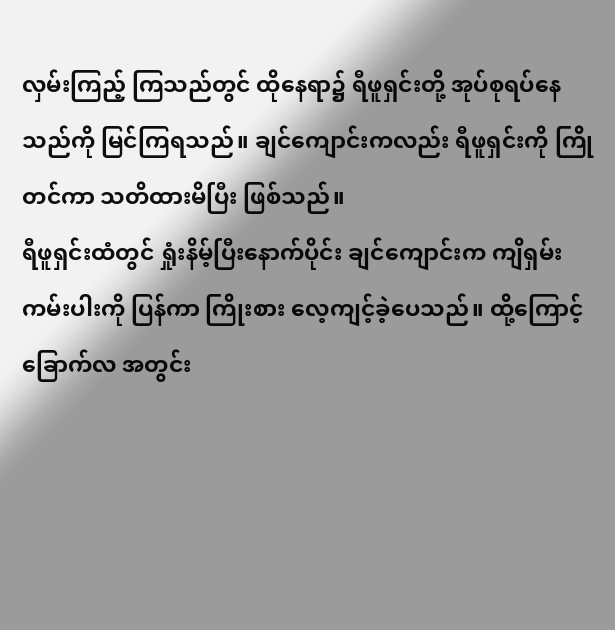လှမ်းကြည့် ကြသည်တွင် ထိုနေရာ၌ ရီဖူရှင်းတို့ အုပ်စုရပ်နေသည်ကို မြင်ကြရသည်။ ချင်ကျောင်းကလည်း ရီဖူရှင်းကို ကြိုတင်ကာ သတိထားမိပြီး ဖြစ်သည်။
ရီဖူရှင်းထံတွင် ရှုံးနိမ့်ပြီးနောက်ပိုင်း ချင်ကျောင်းက ကျိရှမ်းကမ်းပါးကို ပြန်ကာ ကြိုးစား လေ့ကျင့်ခဲ့ပေသည်။ ထို့ကြောင့် ခြောက်လ အတွင်း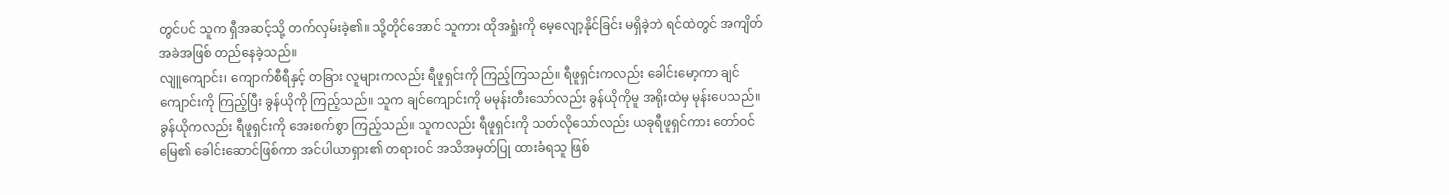တွင်ပင် သူက ရှီအဆင့်သို့ တက်လှမ်းခဲ့၏။ သို့တိုင်အောင် သူကား ထိုအရှုံးကို မေ့လျော့နိုင်ခြင်း မရှိခဲ့ဘဲ ရင်ထဲတွင် အကျိတ်အခဲအဖြစ် တည်နေခဲ့သည်။
လျူကျောင်း၊ ကျောက်စီရီနှင့် တခြား လူများကလည်း ရီဖူရှင်းကို ကြည့်ကြသည်။ ရီဖူရှင်းကလည်း ခေါင်းမော့ကာ ချင်ကျောင်းကို ကြည့်ပြီး ခွန်ယိုကို ကြည့်သည်။ သူက ချင်ကျောင်းကို မမုန်းတီးသော်လည်း ခွန်ယိုကိုမူ အရိုးထဲမှ မုန်းပေသည်။
ခွန်ယိုကလည်း ရီဖူရှင်းကို အေးစက်စွာ ကြည့်သည်။ သူကလည်း ရီဖူရှင်းကို သတ်လိုသော်လည်း ယခုရီဖူရှင်ကား တော်ဝင်မြေ၏ ခေါင်းဆောင်ဖြစ်ကာ အင်ပါယာရှား၏ တရားဝင် အသိအမှတ်ပြု ထားခံရသူ ဖြစ်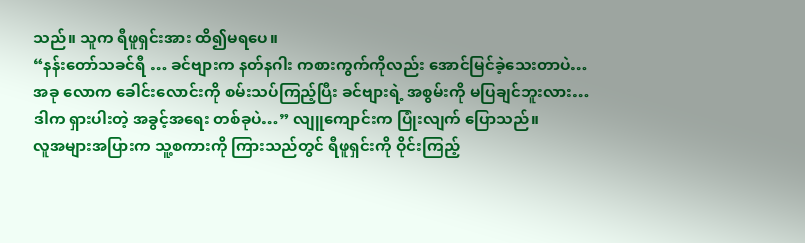သည်။ သူက ရီဖူရှင်းအား ထိ၍မရပေ။
“နန်းတော်သခင်ရီ … ခင်ဗျားက နတ်နဂါး ကစားကွက်ကိုလည်း အောင်မြင်ခဲ့သေးတာပဲ… အခု လောက ခေါင်းလောင်းကို စမ်းသပ်ကြည့်ပြီး ခင်ဗျားရဲ့ အစွမ်းကို မပြချင်ဘူးလား… ဒါက ရှားပါးတဲ့ အခွင့်အရေး တစ်ခုပဲ…” လျူကျောင်းက ပြုံးလျက် ပြောသည်။
လူအများအပြားက သူ့စကားကို ကြားသည်တွင် ရီဖူရှင်းကို ဝိုင်းကြည့်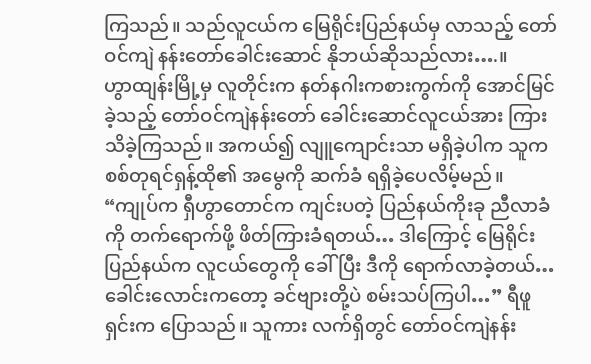ကြသည်။ သည်လူငယ်က မြေရိုင်းပြည်နယ်မှ လာသည့် တော်ဝင်ကျဲ နန်းတော်ခေါင်းဆောင် နိုဘယ်ဆိုသည်လား….။
ဟွာထျန်းမြို့မှ လူတိုင်းက နတ်နဂါးကစားကွက်ကို အောင်မြင်ခဲ့သည့် တော်ဝင်ကျဲနန်းတော် ခေါင်းဆောင်လူငယ်အား ကြားသိခဲ့ကြသည်။ အကယ်၍ လျူကျောင်းသာ မရှိခဲ့ပါက သူက စစ်တုရင်ရှန့်ထို၏ အမွေကို ဆက်ခံ ရရှိခဲ့ပေလိမ့်မည်။
“ကျုပ်က ရှီဟွာတောင်က ကျင်းပတဲ့ ပြည်နယ်ကိုးခု ညီလာခံကို တက်ရောက်ဖို့ ဖိတ်ကြားခံရတယ်… ဒါကြောင့် မြေရိုင်းပြည်နယ်က လူငယ်တွေကို ခေါ်ပြီး ဒီကို ရောက်လာခဲ့တယ်… ခေါင်းလောင်းကတော့ ခင်ဗျားတို့ပဲ စမ်းသပ်ကြပါ…” ရီဖူရှင်းက ပြောသည်။ သူကား လက်ရှိတွင် တော်ဝင်ကျဲနန်း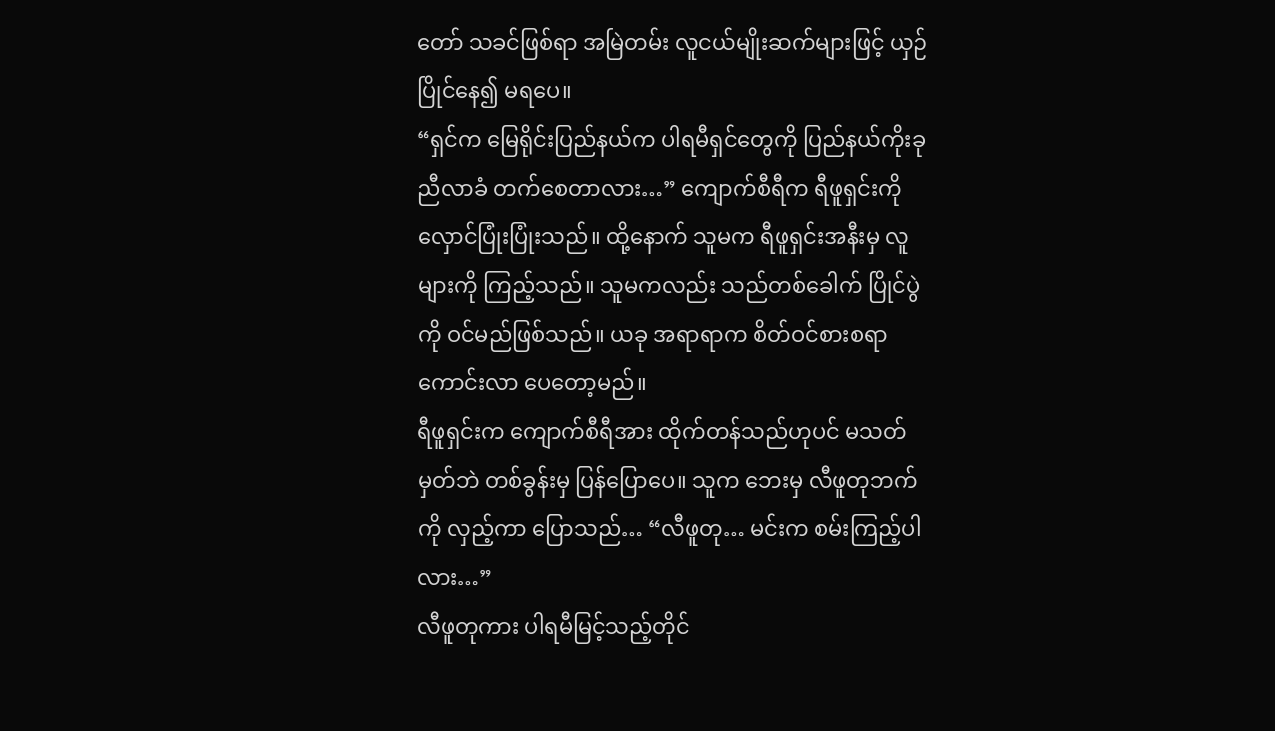တော် သခင်ဖြစ်ရာ အမြဲတမ်း လူငယ်မျိုးဆက်များဖြင့် ယှဉ်ပြိုင်နေ၍ မရပေ။
“ရှင်က မြေရိုင်းပြည်နယ်က ပါရမီရှင်တွေကို ပြည်နယ်ကိုးခု ညီလာခံ တက်စေတာလား…” ကျောက်စီရီက ရီဖူရှင်းကို လှောင်ပြုံးပြုံးသည်။ ထို့နောက် သူမက ရီဖူရှင်းအနီးမှ လူများကို ကြည့်သည်။ သူမကလည်း သည်တစ်ခေါက် ပြိုင်ပွဲကို ဝင်မည်ဖြစ်သည်။ ယခု အရာရာက စိတ်ဝင်စားစရာ ကောင်းလာ ပေတော့မည်။
ရီဖူရှင်းက ကျောက်စီရီအား ထိုက်တန်သည်ဟုပင် မသတ်မှတ်ဘဲ တစ်ခွန်းမှ ပြန်ပြောပေ။ သူက ဘေးမှ လီဖူတုဘက်ကို လှည့်ကာ ပြောသည်… “လီဖူတု… မင်းက စမ်းကြည့်ပါလား…”
လီဖူတုကား ပါရမီမြင့်သည့်တိုင်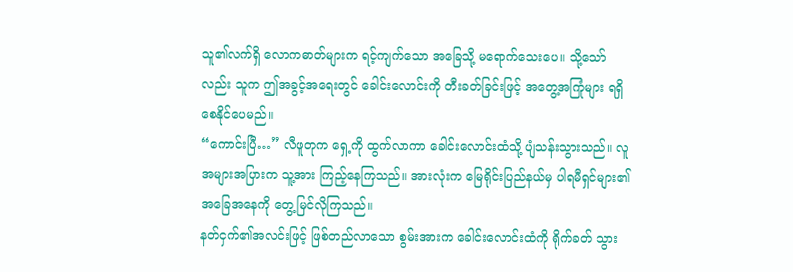သူ၏လက်ရှိ လောကဓာတ်များက ရင့်ကျက်သော အခြေသို့ မရောက်သေးပေ။ သို့သော်လည်း သူက ဤအခွင့်အရေးတွင် ခေါင်းလောင်းကို တီးခတ်ခြင်းဖြင့် အတွေ့အကြုံများ ရရှိစေနိုင်ပေမည်။
“ကောင်းပြီ…” လီဖူတုက ရှေ့ကို ထွက်လာကာ ခေါင်းလောင်းထံသို့ ပျံသန်းသွားသည်။ လူအများအပြားက သူ့အား ကြည့်နေကြသည်။ အားလုံးက မြေရိုင်းပြည်နယ်မှ ပါရမီရှင်များ၏ အခြေအနေကို တွေ့မြင်လိုကြသည်။
နတ်ငှက်၏အလင်းဖြင့် ဖြစ်တည်လာသော စွမ်းအားက ခေါင်းလောင်းထံကို ရိုက်ခတ် သွား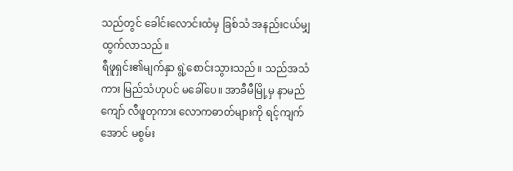သည်တွင် ခေါင်းလောင်းထံမှ ခြစ်သံ အနည်းငယ်မျှ ထွက်လာသည်။
ရီဖူရှင်း၏မျက်နှာ ရွဲ့စောင်းသွားသည်။ သည်အသံကား မြည်သံဟုပင် မခေါ်ပေ။ အာခီမီမြို့မှ နာမည်ကျော် လီဖူတုကား လောကဓာတ်များကို ရင့်ကျက်အောင် မစွမ်း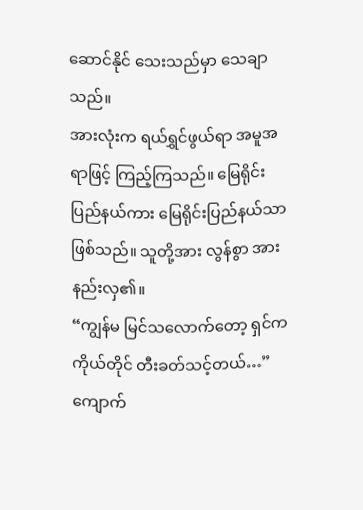ဆောင်နိုင် သေးသည်မှာ သေချာသည်။
အားလုံးက ရယ်ရွှင်ဖွယ်ရာ အမူအရာဖြင့် ကြည့်ကြသည်။ မြေရိုင်းပြည်နယ်ကား မြေရိုင်းပြည်နယ်သာ ဖြစ်သည်။ သူတို့အား လွန်စွာ အားနည်းလှ၏။
“ကျွန်မ မြင်သလောက်တော့ ရှင်က ကိုယ်တိုင် တီးခတ်သင့်တယ်…” ကျောက်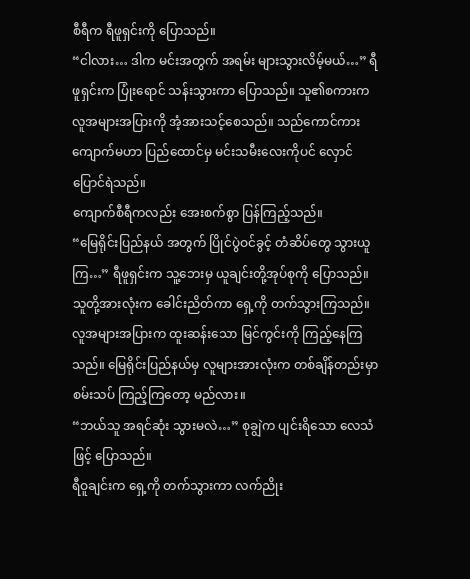စီရီက ရီဖူရှင်းကို ပြောသည်။
“ငါလား… ဒါက မင်းအတွက် အရမ်း များသွားလိမ့်မယ်…” ရီဖူရှင်းက ပြုံးရောင် သန်းသွားကာ ပြောသည်။ သူ၏စကားက လူအများအပြားကို အံ့အားသင့်စေသည်။ သည်ကောင်ကား ကျောက်မဟာ ပြည်ထောင်မှ မင်းသမီးလေးကိုပင် လှောင်ပြောင်ရဲသည်။
ကျောက်စီရီကလည်း အေးစက်စွာ ပြန်ကြည့်သည်။
“မြေရိုင်းပြည်နယ် အတွက် ပြိုင်ပွဲဝင်ခွင့် တံဆိပ်တွေ သွားယူကြ…” ရီဖူရှင်းက သူ့ဘေးမှ ယူချင်းတို့အုပ်စုကို ပြောသည်။ သူတို့အားလုံးက ခေါင်းညိတ်ကာ ရှေ့ကို တက်သွားကြသည်။
လူအများအပြားက ထူးဆန်းသော မြင်ကွင်းကို ကြည့်နေကြသည်။ မြေရိုင်းပြည်နယ်မှ လူများအားလုံးက တစ်ချိန်တည်းမှာ စမ်းသပ် ကြည့်ကြတော့ မည်လား။
“ဘယ်သူ အရင်ဆုံး သွားမလဲ…” စုချွဲက ပျင်းရိသော လေသံဖြင့် ပြောသည်။
ရီဝူချင်းက ရှေ့ကို တက်သွားကာ လက်ညိုး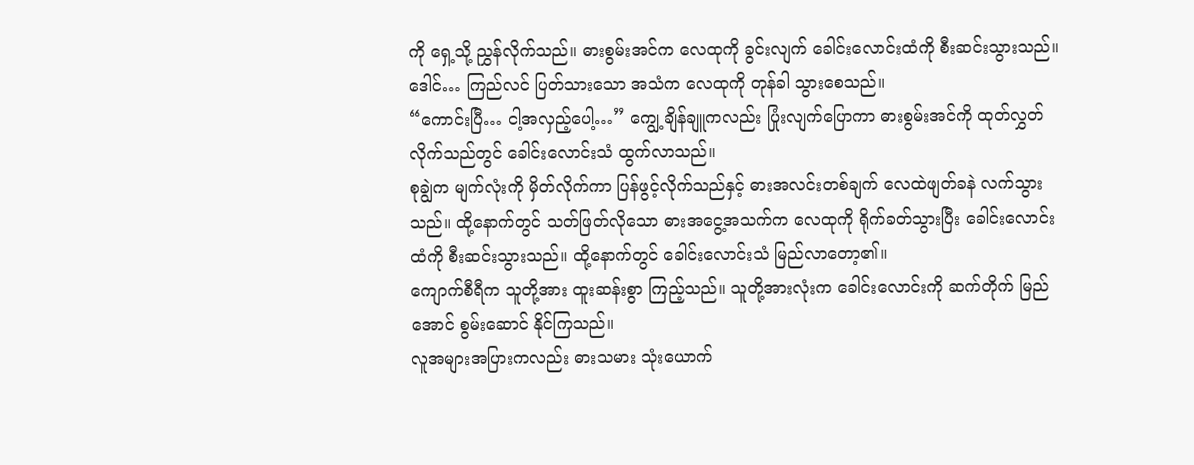ကို ရှေ့သို့ ညွှန်လိုက်သည်။ ဓားစွမ်းအင်က လေထုကို ခွင်းလျက် ခေါင်းလောင်းထံကို စီးဆင်းသွားသည်။
ဒေါင်… ကြည်လင် ပြတ်သားသော အသံက လေထုကို တုန်ခါ သွားစေသည်။
“ကောင်းပြီ… ငါ့အလှည့်ပေါ့…” ကျွေ့ချိန်ချူကလည်း ပြုံးလျက်ပြောကာ ဓားစွမ်းအင်ကို ထုတ်လွှတ် လိုက်သည်တွင် ခေါင်းလောင်းသံ ထွက်လာသည်။
စုချွဲက မျက်လုံးကို မှိတ်လိုက်ကာ ပြန်ဖွင့်လိုက်သည်နှင့် ဓားအလင်းတစ်ချက် လေထဲဖျတ်ခနဲ လက်သွားသည်။ ထို့နောက်တွင် သတ်ဖြတ်လိုသော ဓားအငွေ့အသက်က လေထုကို ရိုက်ခတ်သွားပြီး ခေါင်းလောင်းထံကို စီးဆင်းသွားသည်။ ထို့နောက်တွင် ခေါင်းလောင်းသံ မြည်လာတော့၏။
ကျောက်စီရီက သူတို့အား ထူးဆန်းစွာ ကြည့်သည်။ သူတို့အားလုံးက ခေါင်းလောင်းကို ဆက်တိုက် မြည်အောင် စွမ်းဆောင် နိုင်ကြသည်။
လူအများအပြားကလည်း ဓားသမား သုံးယောက်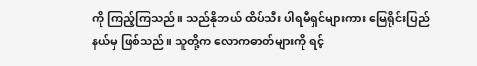ကို ကြည့်ကြသည်။ သည်နိုဘယ် ထိပ်သီး ပါရမီရှင်များကား မြေရိုင်းပြည်နယ်မှ ဖြစ်သည်။ သူတို့က လောကဓာတ်များကို ရင့်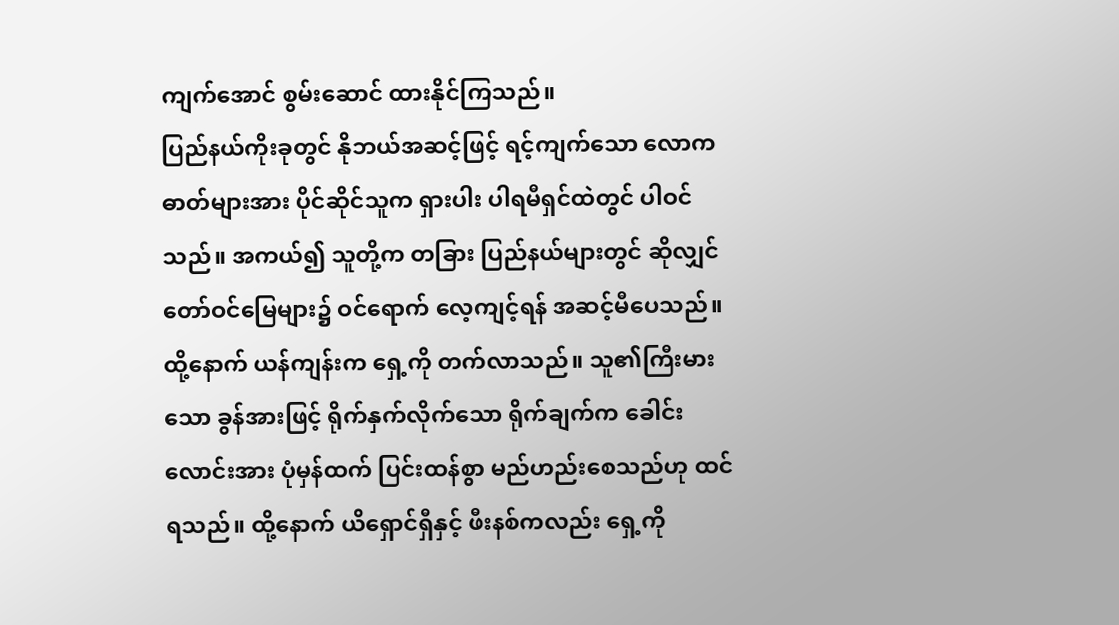ကျက်အောင် စွမ်းဆောင် ထားနိုင်ကြသည်။
ပြည်နယ်ကိုးခုတွင် နိုဘယ်အဆင့်ဖြင့် ရင့်ကျက်သော လောကဓာတ်များအား ပိုင်ဆိုင်သူက ရှားပါး ပါရမီရှင်ထဲတွင် ပါဝင်သည်။ အကယ်၍ သူတို့က တခြား ပြည်နယ်များတွင် ဆိုလျှင် တော်ဝင်မြေများ၌ ဝင်ရောက် လေ့ကျင့်ရန် အဆင့်မီပေသည်။
ထို့နောက် ယန်ကျန်းက ရှေ့ကို တက်လာသည်။ သူ၏ကြီးမားသော ခွန်အားဖြင့် ရိုက်နှက်လိုက်သော ရိုက်ချက်က ခေါင်းလောင်းအား ပုံမှန်ထက် ပြင်းထန်စွာ မည်ဟည်းစေသည်ဟု ထင်ရသည်။ ထို့နောက် ယိရှောင်ရှီနှင့် ဖီးနစ်ကလည်း ရှေ့ကို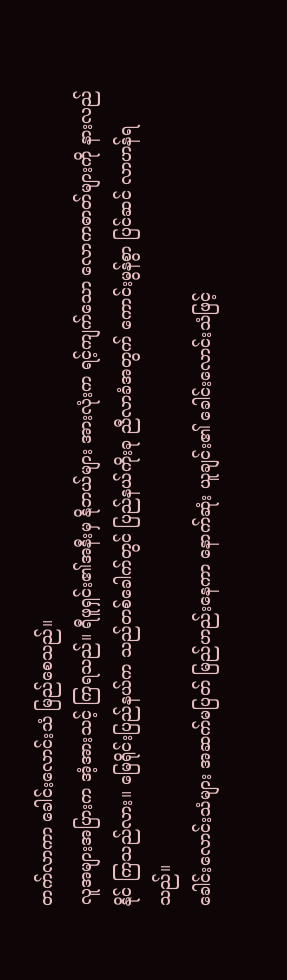တက်လာကာ ခေါင်းလောင်းသံ မြည်စေသည်။
လူအများအပြားက အံ့အားသင့် ကြရသည်။ ရီဖူရှင်း၏အနီးမှ နိုဘယ်များ အားလုံးက ရင့်ကျက်သော လောကဓာတ်များကို နားလည်နိုင် ကြသည်လား။ မြေရိုင်းပြည်နယ်က သည်တစ်ခေါက်တွင် ပြည်နယ်ကိုးခု ညီလာခံအတွက် ကောင်းမွန်စွာ ပြင်ဆင် လာဟန်ရသည်။
ခေါင်းလောင်းသံများ အဆက်မပြတ် မြည်ဟည်းနေကာ နောက်ဆုံး ယူချင်း၏ ခေါင်းလောင်းသံဖြင့်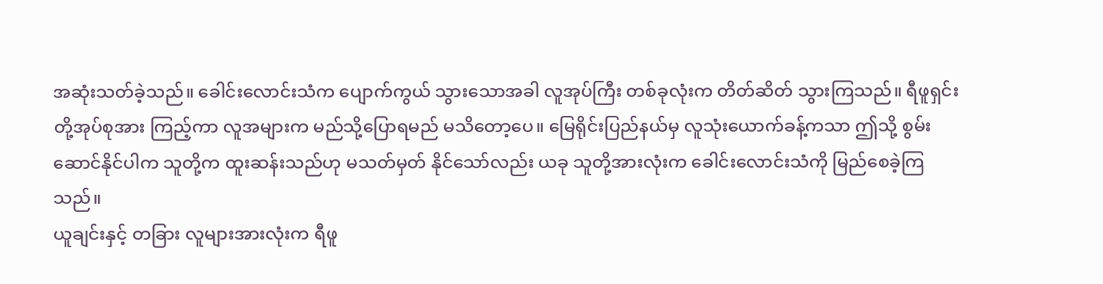အဆုံးသတ်ခဲ့သည်။ ခေါင်းလောင်းသံက ပျောက်ကွယ် သွားသောအခါ လူအုပ်ကြီး တစ်ခုလုံးက တိတ်ဆိတ် သွားကြသည်။ ရီဖူရှင်းတို့အုပ်စုအား ကြည့်ကာ လူအများက မည်သို့ပြောရမည် မသိတော့ပေ။ မြေရိုင်းပြည်နယ်မှ လူသုံးယောက်ခန့်ကသာ ဤသို့ စွမ်းဆောင်နိုင်ပါက သူတို့က ထူးဆန်းသည်ဟု မသတ်မှတ် နိုင်သော်လည်း ယခု သူတို့အားလုံးက ခေါင်းလောင်းသံကို မြည်စေခဲ့ကြသည်။
ယူချင်းနှင့် တခြား လူများအားလုံးက ရီဖူ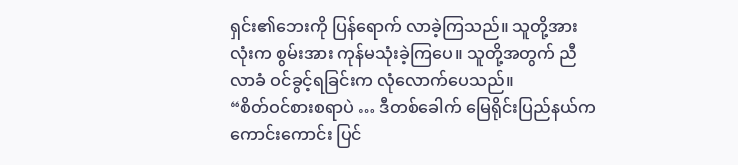ရှင်း၏ဘေးကို ပြန်ရောက် လာခဲ့ကြသည်။ သူတို့အားလုံးက စွမ်းအား ကုန်မသုံးခဲ့ကြပေ။ သူတို့အတွက် ညီလာခံ ဝင်ခွင့်ရခြင်းက လုံလောက်ပေသည်။
“စိတ်ဝင်စားစရာပဲ … ဒီတစ်ခေါက် မြေရိုင်းပြည်နယ်က ကောင်းကောင်း ပြင်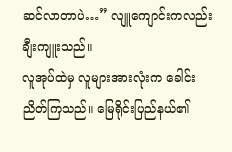ဆင်လာတာပဲ…” လျူကျောင်းကလည်း ချီးကျူးသည်။
လူအုပ်ထဲမှ လူများအားလုံးက ခေါင်းညိတ်ကြသည်။ မြေရိုင်းပြည်နယ်၏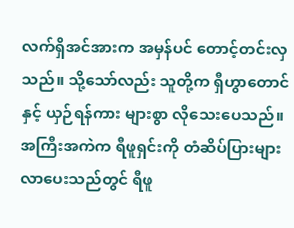လက်ရှိအင်အားက အမှန်ပင် တောင့်တင်းလှသည်။ သို့သော်လည်း သူတို့က ရှီဟွာတောင်နှင့် ယှဉ်ရန်ကား များစွာ လိုသေးပေသည်။
အကြီးအကဲက ရီဖူရှင်းကို တံဆိပ်ပြားများ လာပေးသည်တွင် ရီဖူ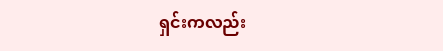ရှင်းကလည်း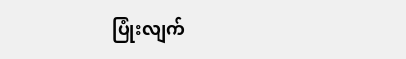ပြုံးလျက်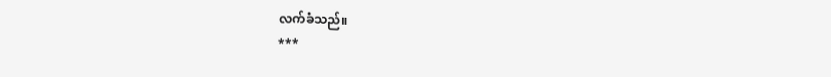လက်ခံသည်။
***